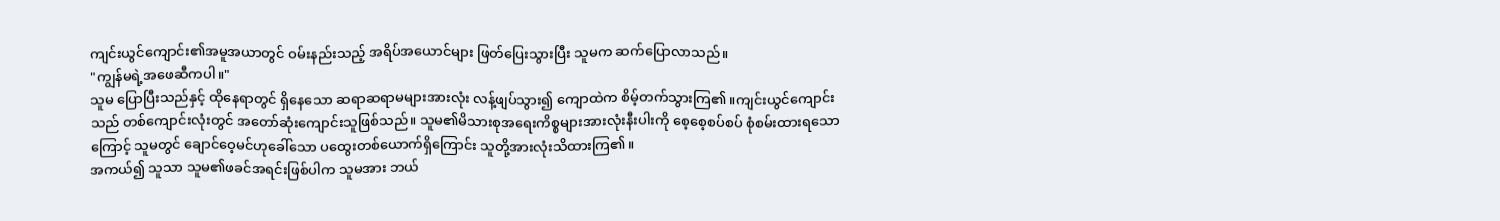ကျင်းယွင်ကျောင်း၏အမူအယာတွင် ဝမ်းနည်းသည့် အရိပ်အယောင်များ ဖြတ်ပြေးသွားပြီး သူမက ဆက်ပြောလာသည်။
"ကျွန်မရဲ့အဖေဆီကပါ။"
သူမ ပြောပြီးသည်နှင့် ထိုနေရာတွင် ရှိနေသော ဆရာဆရာမများအားလုံး လန့်ဖျပ်သွား၍ ကျောထဲက စိမ့်တက်သွားကြ၏။ကျင်းယွင်ကျောင်းသည် တစ်ကျောင်းလုံးတွင် အတော်ဆုံးကျောင်းသူဖြစ်သည်။ သူမ၏မိသားစုအရေးကိစ္စများအားလုံးနီးပါးကို စေ့စေ့စပ်စပ် စုံစမ်းထားရသောကြောင့် သူမတွင် ချောင်ဝေ့မင်ဟုခေါ်သော ပထွေးတစ်ယောက်ရှိကြောင်း သူတို့အားလုံးသိထားကြ၏။
အကယ်၍ သူသာ သူမ၏ဖခင်အရင်းဖြစ်ပါက သူမအား ဘယ်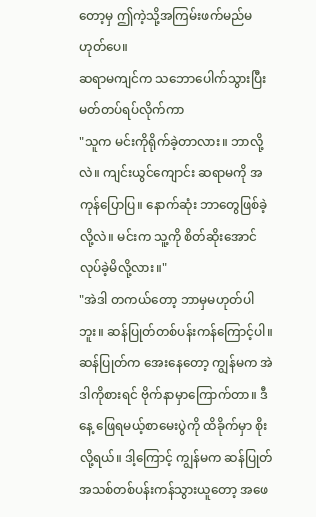တော့မှ ဤကဲ့သို့အကြမ်းဖက်မည်မဟုတ်ပေ။
ဆရာမကျင်က သဘောပေါက်သွားပြီး မတ်တပ်ရပ်လိုက်ကာ
"သူက မင်းကိုရိုက်ခဲ့တာလား။ ဘာလို့လဲ။ ကျင်းယွင်ကျောင်း ဆရာမကို အကုန်ပြောပြ။ နောက်ဆုံး ဘာတွေဖြစ်ခဲ့လို့လဲ။ မင်းက သူ့ကို စိတ်ဆိုးအောင် လုပ်ခဲ့မိလို့လား။"
"အဲဒါ တကယ်တော့ ဘာမှမဟုတ်ပါဘူး။ ဆန်ပြုတ်တစ်ပန်းကန်ကြောင့်ပါ။ ဆန်ပြုတ်က အေးနေတော့ ကျွန်မက အဲဒါကိုစားရင် ဗိုက်နာမှာကြောက်တာ။ ဒီနေ့ ဖြေရမယ့်စာမေးပွဲကို ထိခိုက်မှာ စိုးလို့ရယ်။ ဒါ့ကြောင့် ကျွန်မက ဆန်ပြုတ်အသစ်တစ်ပန်းကန်သွားယူတော့ အဖေ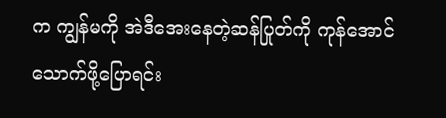က ကျွန်မကို အဲဒီအေးနေတဲ့ဆန်ပြုတ်ကို ကုန်အောင် သောက်ဖို့ပြောရင်း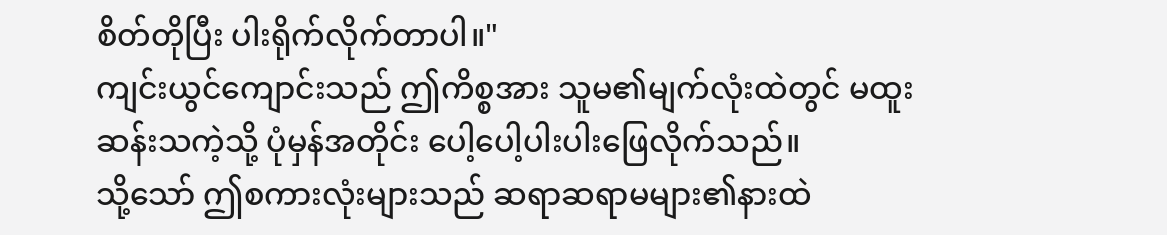စိတ်တိုပြီး ပါးရိုက်လိုက်တာပါ။"
ကျင်းယွင်ကျောင်းသည် ဤကိစ္စအား သူမ၏မျက်လုံးထဲတွင် မထူးဆန်းသကဲ့သို့ ပုံမှန်အတိုင်း ပေါ့ပေါ့ပါးပါးဖြေလိုက်သည်။
သို့သော် ဤစကားလုံးများသည် ဆရာဆရာမများ၏နားထဲ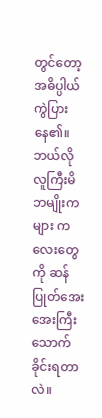တွင်တော့ အဓိပ္ပါယ်ကွဲပြားနေ၏။
ဘယ်လို လူကြီးမိဘမျိုးကများ ကလေးတွေကို ဆန်ပြုတ်အေးအေးကြီး သောက်ခိုင်းရတာလဲ။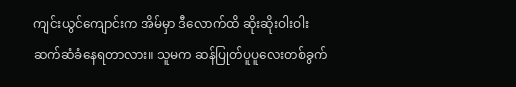ကျင်းယွင်ကျောင်းက အိမ်မှာ ဒီလောက်ထိ ဆိုးဆိုးဝါးဝါး ဆက်ဆံခံနေရတာလား။ သူမက ဆန်ပြုတ်ပူပူလေးတစ်ခွက်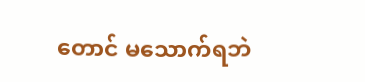တောင် မသောက်ရဘဲ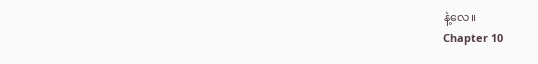နဲ့လေ။
Chapter 10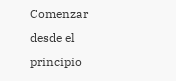Comenzar desde el principio